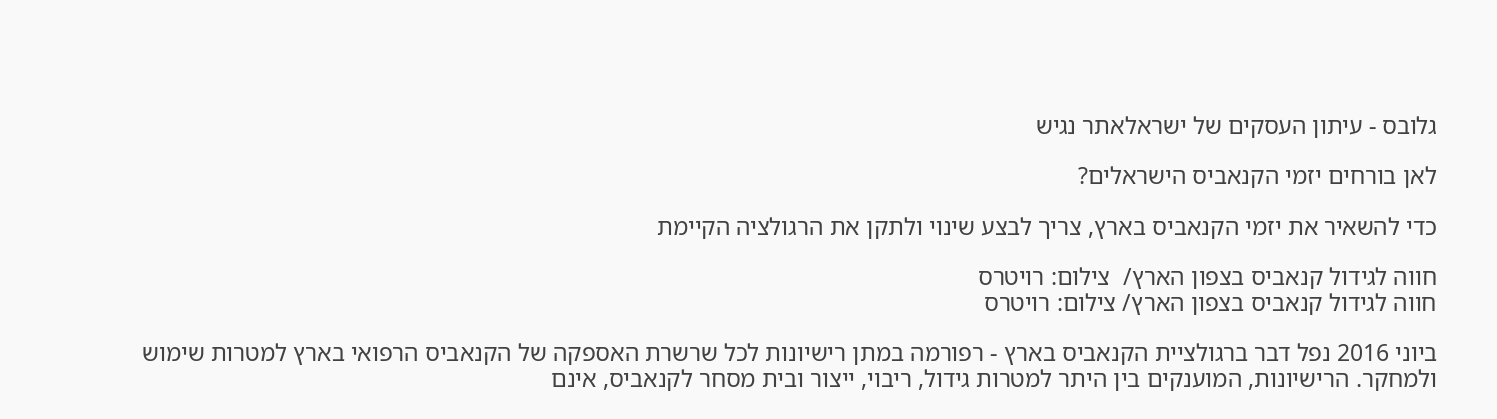גלובס - עיתון העסקים של ישראלאתר נגיש

לאן בורחים יזמי הקנאביס הישראלים?

כדי להשאיר את יזמי הקנאביס בארץ, צריך לבצע שינוי ולתקן את הרגולציה הקיימת

חווה לגידול קנאביס בצפון הארץ/  צילום: רויטרס
חווה לגידול קנאביס בצפון הארץ/ צילום: רויטרס

ביוני 2016 נפל דבר ברגולציית הקנאביס בארץ - רפורמה במתן רישיונות לכל שרשרת האספקה של הקנאביס הרפואי בארץ למטרות שימוש ולמחקר. הרישיונות, המוענקים בין היתר למטרות גידול, ריבוי, ייצור ובית מסחר לקנאביס, אינם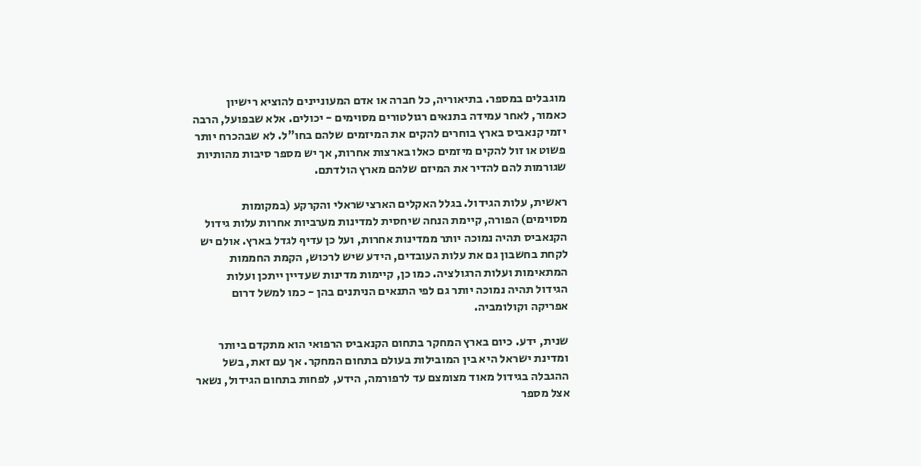מוגבלים במספר. בתיאוריה, כל חברה או אדם המעוניינים להוציא רישיון כאמור, לאחר עמידה בתנאים רגולטורים מסוימים - יכולים. אלא שבפועל, הרבה יזמי קנאביס בארץ בוחרים להקים את המיזמים שלהם בחו"ל. לא שבהכרח יותר פשוט או זול להקים מיזמים כאלו בארצות אחרות, אך יש מספר סיבות מהותיות שגורמות להם להדיר את המיזם שלהם מארץ הולדתם.

ראשית, עלות הגידול. בגלל האקלים הארצישראלי והקרקע (במקומות מסוימים) הפורה, קיימת הנחה שיחסית למדינות מערביות אחרות עלות גידול הקנאביס תהיה נמוכה יותר ממדינות אחרות, ועל כן עדיף לגדל בארץ. אולם יש לקחת בחשבון גם את עלות העובדים, הידע שיש לרכוש, הקמת החממות המתאימות ועלות הרגולציה. כמו כן, קיימות מדינות שעדיין ייתכן ועלות הגידול תהיה נמוכה יותר גם לפי התנאים הניתנים בהן - כמו למשל דרום אפריקה וקולומביה.

שנית, ידע. כיום בארץ המחקר בתחום הקנאביס הרפואי הוא מתקדם ביותר ומדינת ישראל היא בין המובילות בעולם בתחום המחקר. אך עם זאת, בשל ההגבלה בגידול מאוד מצומצם עד לרפורמה, הידע, לפחות בתחום הגידול, נשאר אצל מספר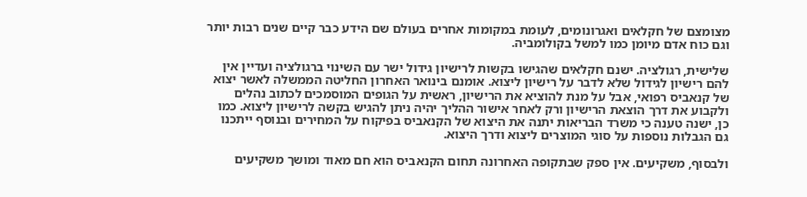מצומצם של חקלאים ואגרונומים, לעומת במקומות אחרים בעולם שם הידע כבר קיים שנים רבות יותר וגם כוח אדם מיומן כמו למשל בקולומביה.

שלישית, רגולציה. ישנם חקלאים שהגישו בקשות לרישיון גידול ישר עם השינוי ברגולציה ועדיין אין להם רישיון לגידול שלא לדבר על רישיון ליצוא. אומנם בינואר האחרון החליטה הממשלה לאשר יצוא של קנאביס רפואי, אבל על מנת להוציא את הרישיון, ראשית על הגופים המוסמכים לכתוב נהלים ולקבוע את דרך הוצאת הרישיון ורק לאחר אישור ההליך יהיה ניתן להגיש בקשה לרישיון ליצוא. כמו כן, ישנה טענה כי משרד הבריאות יתנה את היצוא של הקנאביס בפיקוח על המחירים ובנוסף ייתכנו גם הגבלות נוספות על סוגי המוצרים ליצוא ודרך היצוא.

ולבסוף, משקיעים. אין ספק שבתקופה האחרונה תחום הקנאביס הוא חם מאוד ומושך משקיעים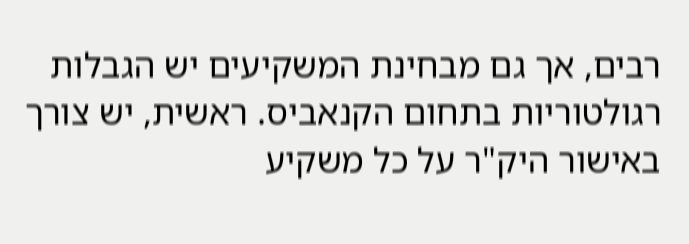רבים, אך גם מבחינת המשקיעים יש הגבלות רגולטוריות בתחום הקנאביס. ראשית, יש צורך באישור היק"ר על כל משקיע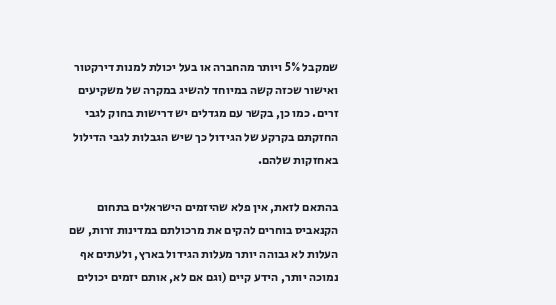שמקבל 5% ויותר מהחברה או בעל יכולת למנות דירקטור ואישור שכזה קשה במיוחד להשיג במקרה של משקיעים זרים. כמו כן, בקשר עם מגדלים יש דרישות בחוק לגבי החזקתם בקרקע של הגידול כך שיש הגבלות לגבי הדילול באחזקות שלהם.

בהתאם לזאת, אין פלא שהיזמים הישראלים בתחום הקנאביס בוחרים להקים את מרכולתם במדינות זרות, שם העלות לא גבוהה יותר מעלות הגידול בארץ, ולעתים אף נמוכה יותר, הידע קיים (וגם אם לא, אותם יזמים יכולים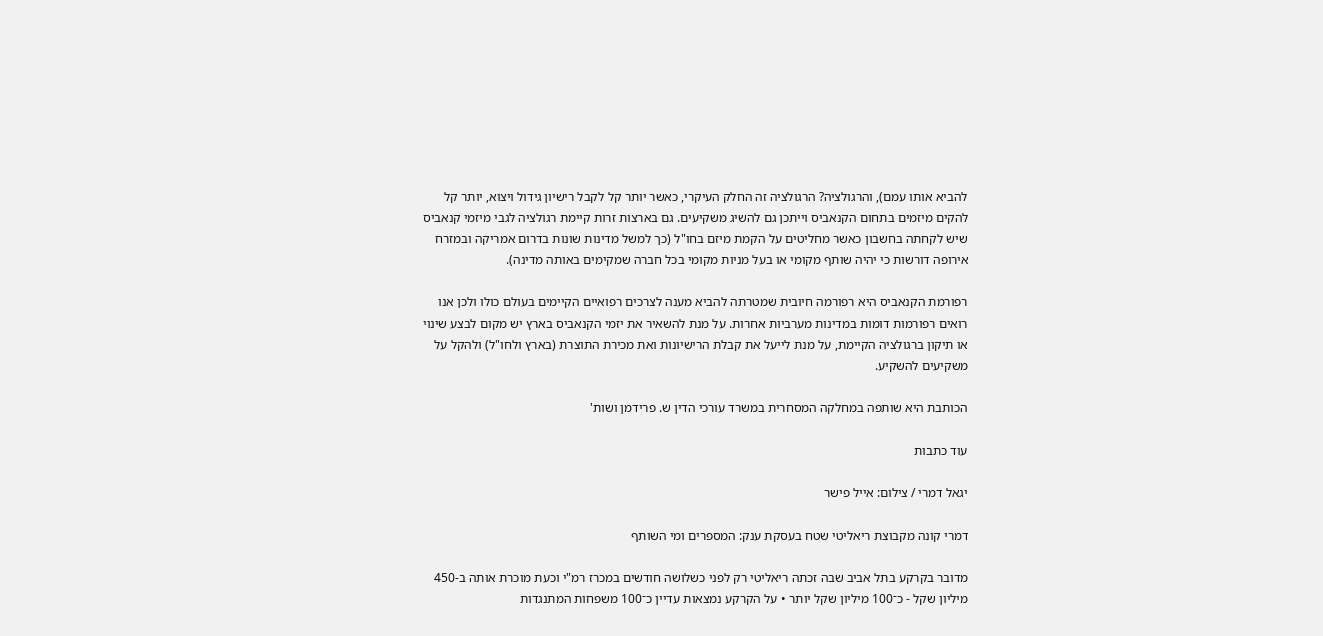להביא אותו עמם), והרגולציה? הרגולציה זה החלק העיקרי, כאשר יותר קל לקבל רישיון גידול ויצוא, יותר קל להקים מיזמים בתחום הקנאביס וייתכן גם להשיג משקיעים. גם בארצות זרות קיימת רגולציה לגבי מיזמי קנאביס שיש לקחתה בחשבון כאשר מחליטים על הקמת מיזם בחו"ל (כך למשל מדינות שונות בדרום אמריקה ובמזרח אירופה דורשות כי יהיה שותף מקומי או בעל מניות מקומי בכל חברה שמקימים באותה מדינה).

רפורמת הקנאביס היא רפורמה חיובית שמטרתה להביא מענה לצרכים רפואיים הקיימים בעולם כולו ולכן אנו רואים רפורמות דומות במדינות מערביות אחרות. על מנת להשאיר את יזמי הקנאביס בארץ יש מקום לבצע שינוי או תיקון ברגולציה הקיימת, על מנת לייעל את קבלת הרישיונות ואת מכירת התוצרת (בארץ ולחו"ל) ולהקל על משקיעים להשקיע.

הכותבת היא שותפה במחלקה המסחרית במשרד עורכי הדין ש. פרידמן ושות'

עוד כתבות

יגאל דמרי / צילום: אייל פישר

דמרי קונה מקבוצת ריאליטי שטח בעסקת ענק: המספרים ומי השותף

מדובר בקרקע בתל אביב שבה זכתה ריאליטי רק לפני כשלושה חודשים במכרז רמ"י וכעת מוכרת אותה ב-450 מיליון שקל - כ־100 מיליון שקל יותר • על הקרקע נמצאות עדיין כ־100 משפחות המתנגדות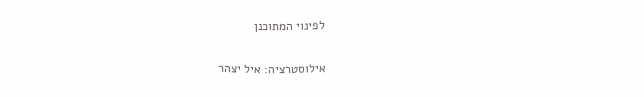לפינוי המתוכנן

אילוסטרציה: איל יצהר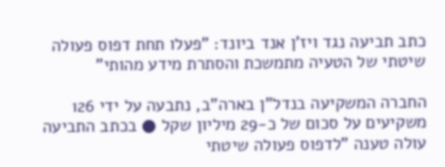כתב תביעה נגד ויז'ן אנד ביונד: "פעלו תחת דפוס פעולה שיטתי של הטעיה מתמשכת והסתרת מידע מהותי"

החברה המשקיעה בנדל"ן בארה"ב, נתבעה על ידי 126 משקיעים על סכום של כ-29 מיליון שקל ● בכתב התביעה עולה טענה "לדפוס פעולה שיטתי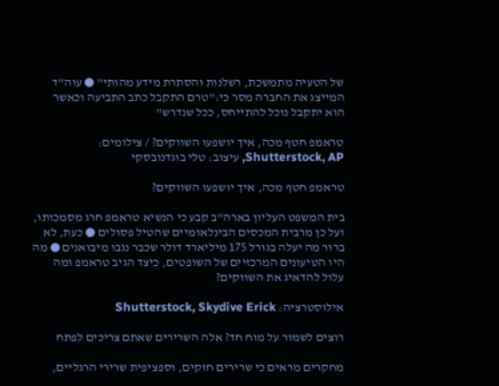של הטעיה מתמשכת, רשלנות והסתרת מידע מהותי" ● עוה"ד המייצג את החברה מסר כי:"טרם התקבל כתב התביעה וכאשר הוא יתקבל נוכל להתייחס, ככל שנדרש"

טראמפ חטף מכה, איך יושפעו השווקים? / צילומים: Shutterstock, AP, עיצוב: טלי בוגדנובסקי

טראמפ חטף מכה, איך יושפעו השווקים?

בית המשפט העליון בארה"ב קבע כי הנשיא טראמפ חרג מסמכותו, ועל כן מרבית המכסים הבינלאומיים שהטיל פסולים ● כעת, לא ברור מה יעלה בגורל 175 מיליארד דולר שכבר נגבו מיבואנים ● מה היו הטיעונים המרכזיים של השופטים, כיצד הגיב טראמפ ומה עלול להדאיג את השווקים?

אילוסטרציה: Shutterstock, Skydive Erick

רוצים לשמור על מוח חד? אלה השרירים שאתם צריכים לפתח

מחקרים מראים כי שרירים חזקים, וספציפית שרירי הרגליים,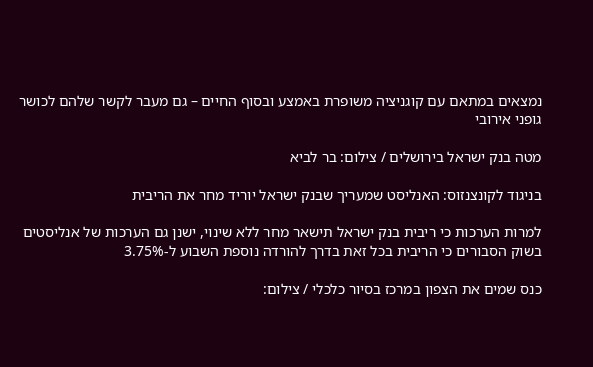נמצאים במתאם עם קוגניציה משופרת באמצע ובסוף החיים – גם מעבר לקשר שלהם לכושר גופני אירובי

מטה בנק ישראל בירושלים / צילום: בר לביא

בניגוד לקונצנזוס: האנליסט שמעריך שבנק ישראל יוריד מחר את הריבית

למרות הערכות כי ריבית בנק ישראל תישאר מחר ללא שינוי, ישנן גם הערכות של אנליסטים בשוק הסבורים כי הריבית בכל זאת בדרך להורדה נוספת השבוע ל-3.75%

כנס שמים את הצפון במרכז בסיור כלכלי / צילום: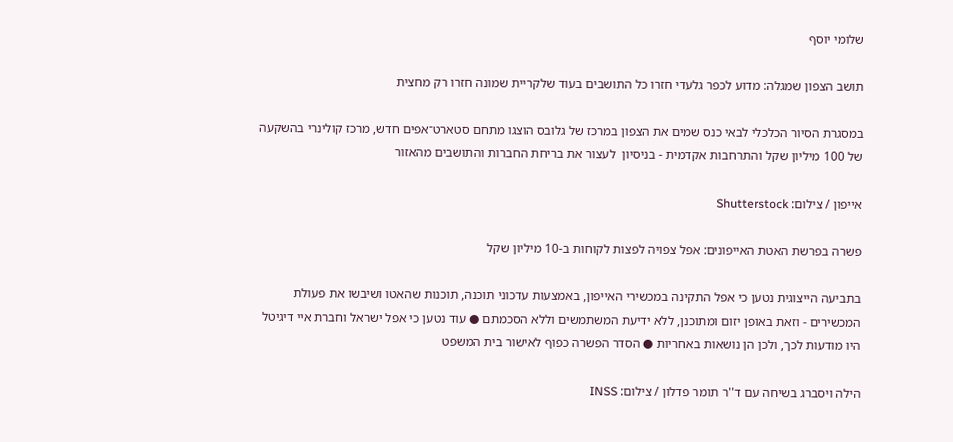שלומי יוסף

תושב הצפון שמגלה: מדוע לכפר גלעדי חזרו כל התושבים בעוד שלקריית שמונה חזרו רק מחצית

במסגרת הסיור הכלכלי לבאי כנס שמים את הצפון במרכז של גלובס הוצגו מתחם סטארט־אפים חדש, מרכז קולינרי בהשקעה של 100 מיליון שקל והתרחבות אקדמית - בניסיון  לעצור את בריחת החברות והתושבים מהאזור

אייפון / צילום: Shutterstock

פשרה בפרשת האטת האייפונים: אפל צפויה לפצות לקוחות ב-10 מיליון שקל

בתביעה הייצוגית נטען כי אפל התקינה במכשירי האייפון, באמצעות עדכוני תוכנה, תוכנות שהאטו ושיבשו את פעולת המכשירים - וזאת באופן יזום ומתוכנן, ללא ידיעת המשתמשים וללא הסכמתם ● עוד נטען כי אפל ישראל וחברת איי דיגיטל היו מודעות לכך, ולכן הן נושאות באחריות ● הסדר הפשרה כפוף לאישור בית המשפט

הילה ויסברג בשיחה עם ד''ר תומר פדלון / צילום: INSS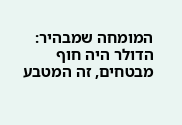המומחה שמבהיר: הדולר היה חוף מבטחים, זה המטבע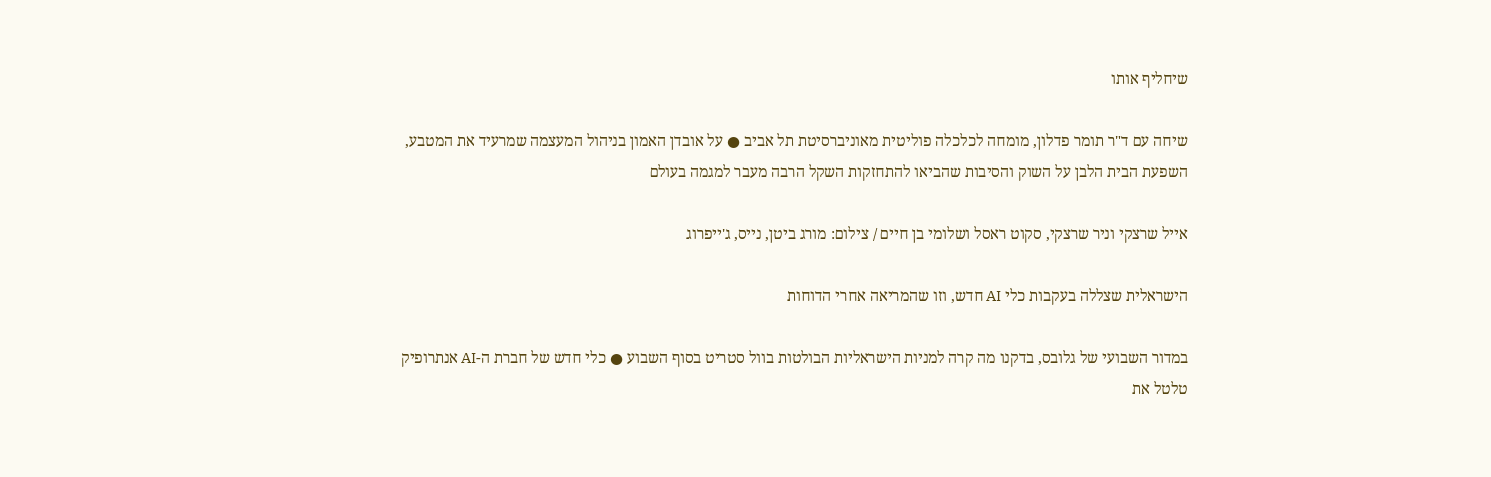שיחליף אותו

שיחה עם ד"ר תומר פדלון, מומחה לכלכלה פוליטית מאוניברסיטת תל אביב ● על אובדן האמון בניהול המעצמה שמרעיד את המטבע, השפעת הבית הלבן על השוק והסיבות שהביאו להתחזקות השקל הרבה מעבר למגמה בעולם

אייל שרצקי וניר שרצקי, סקוט ראסל ושלומי בן חיים / צילום: מורג ביטן, נייס, ג'ייפרוג

הישראלית שצללה בעקבות כלי AI חדש, וזו שהמריאה אחרי הדוחות

במדור השבועי של גלובס, בדקנו מה קרה למניות הישראליות הבולטות בוול סטריט בסוף השבוע ● כלי חדש של חברת ה-AI אנתרופיק טלטל את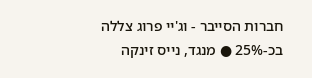חברות הסייבר - וג'יי פרוג צללה בכ-25% ● מנגד, נייס זינקה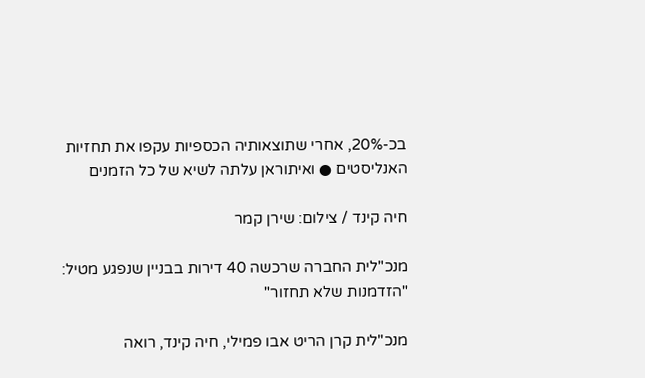בכ-20%, אחרי שתוצאותיה הכספיות עקפו את תחזיות האנליסטים ● ואיתוראן עלתה לשיא של כל הזמנים

חיה קינד / צילום: שירן קמר

מנכ"לית החברה שרכשה 40 דירות בבניין שנפגע מטיל: "הזדמנות שלא תחזור"

מנכ"לית קרן הריט אבו פמילי, חיה קינד, רואה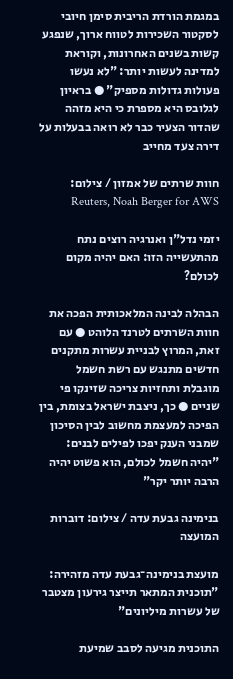במגמת הורדת הריבית סימן חיובי לסקטור השכירות לטווח ארוך, שנפגע קשות בשנים האחרונות, וקוראת למדינה לעשות יותר: "לא נעשו פעולות גדולות מספיק" ● בראיון לגלובס היא מספרת כי היא מזהה שהדור הצעיר כבר לא רואה בבעלות על דירה צעד מחייב

חוות שרתים של אמזון / צילום: Reuters, Noah Berger for AWS

יזמי נדל"ן ואנרגיה רוצים נתח מהתעשייה הזו: האם יהיה מקום לכולם?

הבהלה לבינה המלאכותית הפכה את חוות השרתים לטרנד הלוהט ● עם זאת, המרוץ לבניית עשרות מתקנים חדשים מתנגש עם רשת חשמל מוגבלת ותחזיות צריכה שזינקו פי שניים ● כך, ניצבת ישראל בצומת, בין הפיכה למעצמת מחשוב לבין הסיכון שמבני הענק יפכו לפילים לבנים: "יהיה חשמל לכולם, הוא פשוט יהיה הרבה יותר יקר"

בנימינה גבעת עדה / צילום: דוברות המועצה

מועצת בנימינה־גבעת עדה מזהירה: "תוכנית המתאר תייצר גירעון מצטבר של עשרות מיליונים"

התוכנית מגיעה לסבב שמיעת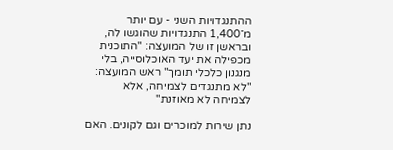ההתנגדויות השני - עם יותר מ־1,400 התנגדויות שהוגשו לה, ובראשן זו של המועצה: "התוכנית מכפילה את יעד האוכלוסייה, בלי מנגנון כלכלי תומך" ראש המועצה: "לא מתנגדים לצמיחה, אלא לצמיחה לא מאוזנת"

נתן שירות למוכרים וגם לקונים. האם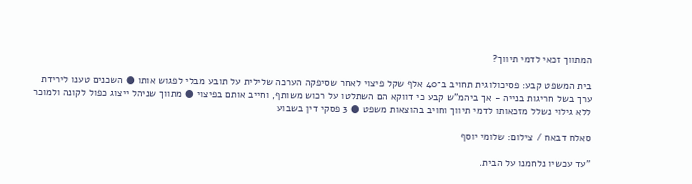המתווך זכאי לדמי תיווך?

בית המשפט קבע: פסיכולוגית תחויב ב־40 אלף שקל פיצוי לאחר שסיפקה הערכה שלילית על תובע מבלי לפגוש אותו ● השכנים טענו לירידת ערך בשל חריגות בנייה - אך ביהמ"ש קבע כי דווקא הם השתלטו על רכוש משותף, וחייב אותם בפיצוי ● מתווך שניהל ייצוג כפול לקונה ולמוכר ללא גילוי נשלל מזכאותו לדמי תיווך וחויב בהוצאות משפט ● 3 פסקי דין בשבוע

סאלח דבאח / צילום: שלומי יוסף

"עד עכשיו נלחמנו על הבית.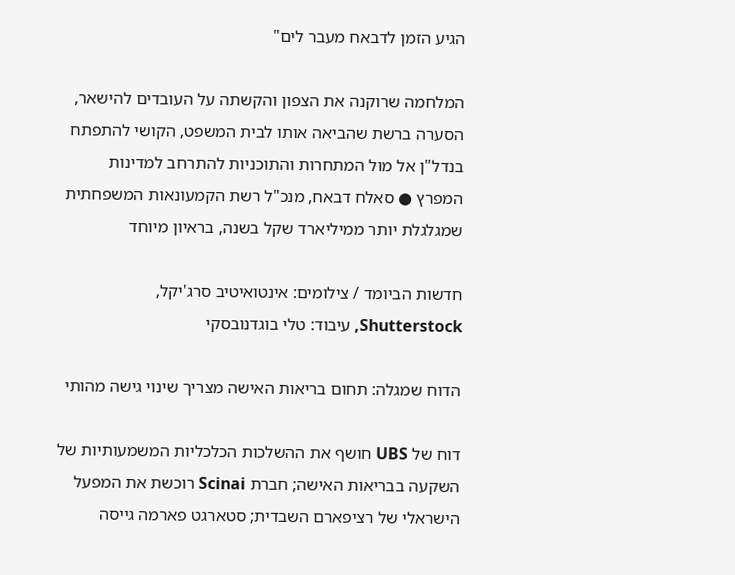הגיע הזמן לדבאח מעבר לים"

המלחמה שרוקנה את הצפון והקשתה על העובדים להישאר, הסערה ברשת שהביאה אותו לבית המשפט, הקושי להתפתח בנדל"ן אל מול המתחרות והתוכניות להתרחב למדינות המפרץ ● סאלח דבאח, מנכ"ל רשת הקמעונאות המשפחתית שמגלגלת יותר ממיליארד שקל בשנה, בראיון מיוחד

חדשות הביומד / צילומים: אינטואיטיב סרג'יקל, Shutterstock, עיבוד: טלי בוגדנובסקי

הדוח שמגלה: תחום בריאות האישה מצריך שינוי גישה מהותי

דוח של UBS חושף את ההשלכות הכלכליות המשמעותיות של השקעה בבריאות האישה; חברת Scinai רוכשת את המפעל הישראלי של רציפארם השבדית; סטארגט פארמה גייסה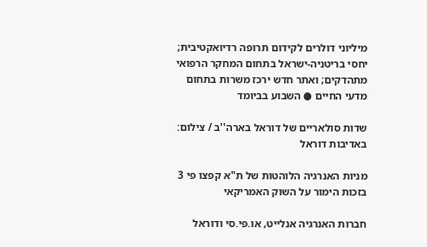מיליוני דולרים לקידום תרופה רדיואקטיבית; יחסי בריטניה-ישראל בתחום המחקר הרפואי מתהדקים; ואתר חדש ירכז משרות בתחום מדעי החיים ● השבוע בביומד

שדות סולאריים של דוראל בארה''ב / צילום: באדיבות דוראל

מניות האנרגיה הלוהטות של ת"א קפצו פי 3 בזכות הימור על השוק האמריקאי

חברות האנרגיה אנלייט, או.פי.סי ודוראל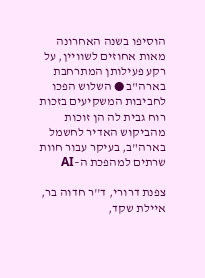הוסיפו בשנה האחרונה מאות אחוזים לשוויין, על רקע פעילותן המתרחבת בארה"ב ● השלוש הפכו לחביבות המשקיעים בזכות רוח גבית לה הן זוכות מהביקוש האדיר לחשמל בארה"ב, בעיקר עבור חוות שרתים למהפכת ה–AI

צפנת דרורי, ד''ר חדוה בר, איילת שקד,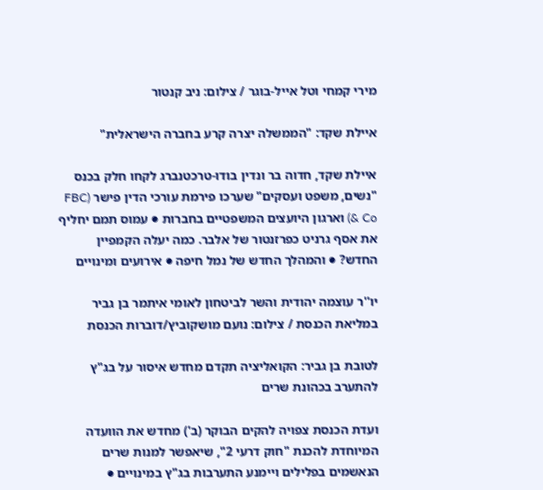מירי קמחי וטל אייל-בוגר / צילום: ניב קנטור

איילת שקד: "הממשלה יצרה קרע בחברה הישראלית"

איילת שקד, חדוה בר ונדין בודו-טרכטנברג לקחו חלק בכנס "נשים, משפט ועסקים" שערכו פירמת עורכי הדין פישר (FBC & Co) וארגון היועצים המשפטיים בחברות ● עמוס תמם יחליף את אסף גרניט כפרזנטור של אלבר. כמה יעלה הקמפיין החדש? ● והמהלך החדש של נמל חיפה ● אירועים ומינויים

יו''ר עוצמה יהודית והשר לביטחון לאומי איתמר בן גביר במליאת הכנסת / צילום: נועם מושקוביץ/דוברות הכנסת

לטובת בן גביר: הקואליציה תקדם מחדש איסור על בג"ץ להתערב בכהונת שרים

ועדת הכנסת צפויה להקים הבוקר (ב') מחדש את הוועדה המיוחדת להכנת "חוק דרעי 2", שיאפשר למנות שרים הנאשמים בפלילים ויימנע התערבות בג"ץ במינויים ●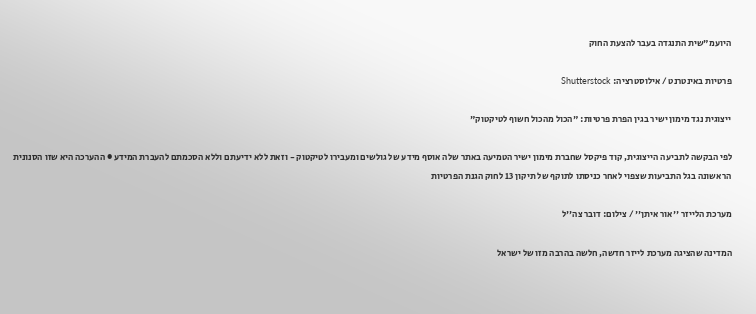היועמ"שית התנגדה בעבר להצעת החוק

פרטיות באינטרנט / אילוסטרציה: Shutterstock

ייצוגית נגד מימון ישיר בגין הפרת פרטיות: "הכול מהכול חשוף לטיקטוק"

לפי הבקשה לתביעה הייצוגית, קוד פיקסל שחברת מימון ישיר הטמיעה באתר שלה אוסף מידע של גולשים ומעבירו לטיקטוק - וזאת ללא ידיעתם וללא הסכמתם להעברת המידע ● ההערכה היא שזו הסנונית הראשונה בגל התביעות שצפוי לאחר כניסתו לתוקף של תיקון 13 לחוק הגנת הפרטיות

מערכת הלייזר ''אור איתן'' / צילום: דובר צה''ל

המדינה שהציגה מערכת לייזר חדשה, חלשה בהרבה מזו של ישראל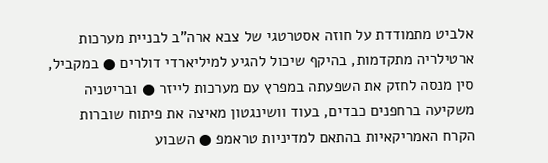אלביט מתמודדת על חוזה אסטרטגי של צבא ארה"ב לבניית מערכות ארטילריה מתקדמות, בהיקף שיכול להגיע למיליארדי דולרים ● במקביל, סין מנסה לחזק את השפעתה במפרץ עם מערכות לייזר ● ובריטניה משקיעה ברחפנים כבדים, בעוד וושינגטון מאיצה את פיתוח שוברות הקרח האמריקאיות בהתאם למדיניות טראמפ ● השבוע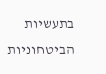בתעשיות הביטחוניות